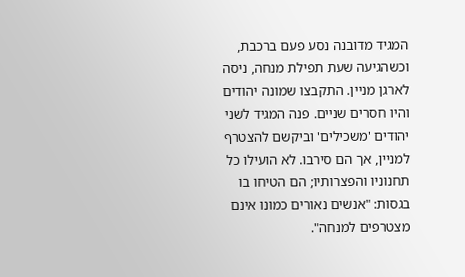המגיד מדובנה נסע פעם ברכבת, וכשהגיעה שעת תפילת מנחה, ניסה לארגן מניין. התקבצו שמונה יהודים והיו חסרים שניים. פנה המגיד לשני יהודים 'משכילים' וביקשם להצטרף למניין, אך הם סירבו. לא הועילו כל תחנוניו והפצרותיו; הם הטיחו בו בגסות: "אנשים נאורים כמונו אינם מצטרפים למנחה".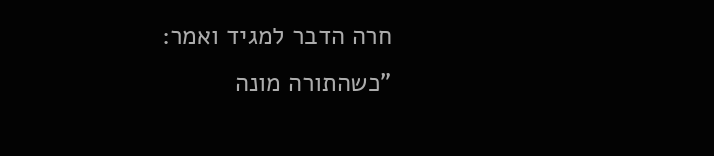חרה הדבר למגיד ואמר: "כשהתורה מונה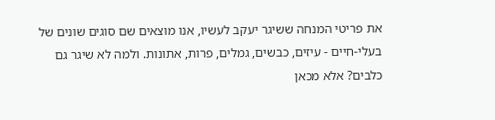את פריטי המנחה ששיגר יעקב לעשיו, אנו מוצאים שם סוגים שונים של בעלי-חיים - עיזים, כבשים, גמלים, פרות, אתונות. ולמה לא שיגר גם כלבים? אלא מכאן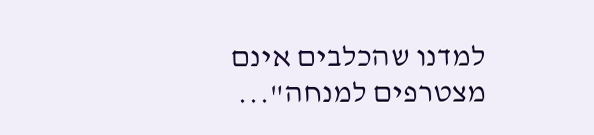למדנו שהכלבים אינם מצטרפים למנחה"...